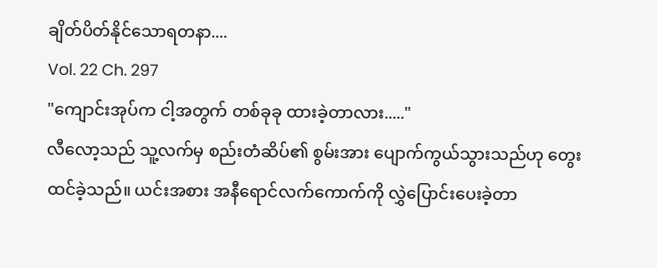ချိတ်ပိတ်နိုင်သောရတနာ....
Vol. 22 Ch. 297
"ကျောင်းအုပ်က ငါ့အတွက် တစ်ခုခု ထားခဲ့တာလား....."
လီလော့သည် သူ့လက်မှ စည်းတံဆိပ်၏ စွမ်းအား ပျောက်ကွယ်သွားသည်ဟု တွေးထင်ခဲ့သည်။ ယင်းအစား အနီရောင်လက်ကောက်ကို လွှဲပြောင်းပေးခဲ့တာ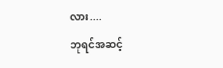လား....
ဘုရင်အဆင့်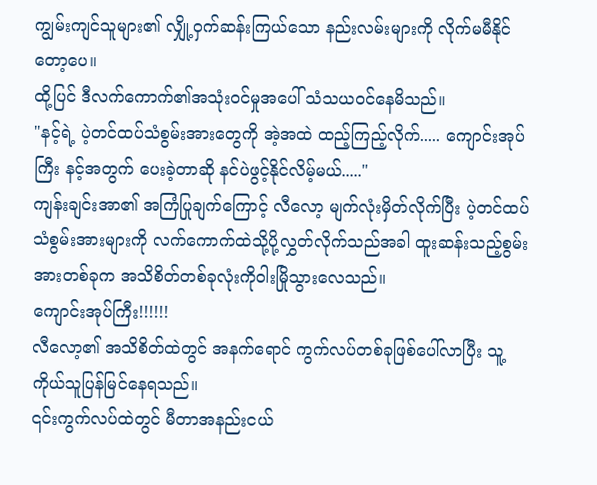ကျွမ်းကျင်သူများ၏ လျှို့ဝှက်ဆန်းကြယ်သော နည်းလမ်းများကို လိုက်မမီနိုင်တော့ပေ။
ထို့ပြင် ဒီလက်ကောက်၏အသုံးဝင်မှုအပေါ် သံသယဝင်နေမိသည်။
"နင့်ရဲ့ ပဲ့တင်ထပ်သံစွမ်းအားတွေကို အဲ့အထဲ ထည့်ကြည့်လိုက်..... ကျောင်းအုပ်ကြီး နင့်အတွက် ပေးခဲ့တာဆို နင်ပဲဖွင့်နိုင်လိမ့်မယ်....."
ကျန်းချင်းအာ၏ အကြံပြုချက်ကြောင့် လီလော့ မျက်လုံးမှိတ်လိုက်ပြီး ပဲ့တင်ထပ်သံစွမ်းအားများကို လက်ကောက်ထဲသို့ပို့လွှတ်လိုက်သည်အခါ ထူးဆန်းသည့်စွမ်းအားတစ်ခုက အသိစိတ်တစ်ခုလုံးကိုဝါးမြိုသွားလေသည်။
ကျောင်းအုပ်ကြီး!!!!!!
လီလော့၏ အသိစိတ်ထဲတွင် အနက်ရောင် ကွက်လပ်တစ်ခုဖြစ်ပေါ်လာပြီး သူ့ကိုယ်သူပြန်မြင်နေရသည်။
၎င်းကွက်လပ်ထဲတွင် မီတာအနည်းငယ်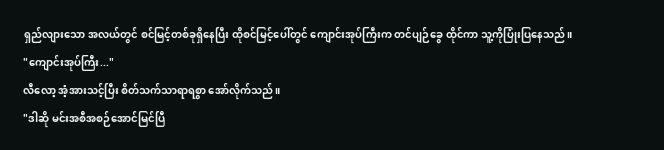ရှည်လျားသော အလယ်တွင် စင်မြင့်တစ်ခုရှိနေပြီး ထိုစင်မြင့်ပေါ်တွင် ကျောင်းအုပ်ကြီးက တင်ပျဉ်ခွေ ထိုင်ကာ သူ့ကိုပြုံးပြနေသည်။
"ကျောင်းအုပ်ကြီး..."
လီလော့ အံ့အားသင့်ပြီး စိတ်သက်သာရာရစွာ အော်လိုက်သည်။
"ဒါဆို မင်းအစီအစဉ်အောင်မြင်ပြီ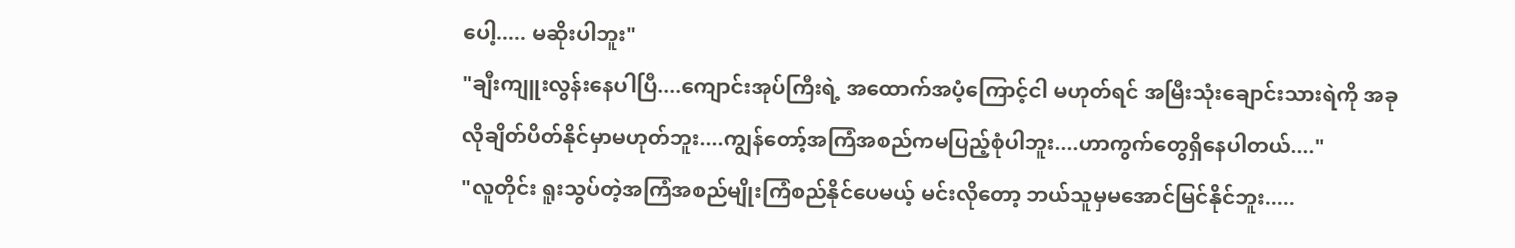ပေါ့..... မဆိုးပါဘူး"
"ချီးကျူးလွန်းနေပါပြီ....ကျောင်းအုပ်ကြီးရဲ့ အထောက်အပံ့ကြောင့်ငါ မဟုတ်ရင် အမြီးသုံးချောင်းသားရဲကို အခုလိုချိတ်ပိတ်နိုင်မှာမဟုတ်ဘူး....ကျွန်တော့်အကြံအစည်ကမပြည့်စုံပါဘူး....ဟာကွက်တွေရှိနေပါတယ်...."
"လူတိုင်း ရူးသွပ်တဲ့အကြံအစည်မျိုးကြံစည်နိုင်ပေမယ့် မင်းလိုတော့ ဘယ်သူမှမအောင်မြင်နိုင်ဘူး.....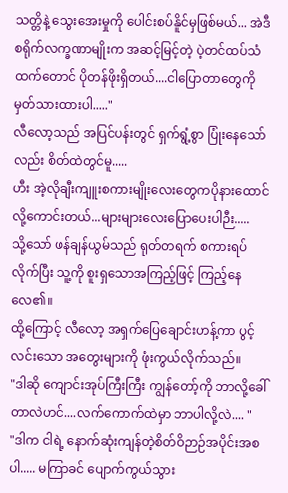သတ္တိနဲ့ သွေးအေးမှုကို ပေါင်းစပ်နိူင်မှဖြစ်မယ်... အဲဒီ စရိုက်လက္ခဏာမျိုးက အဆင့်မြင့်တဲ့ ပဲ့တင်ထပ်သံထက်တောင် ပိုတန်ဖိုးရှိတယ်....ငါပြောတာတွေကို မှတ်သားထားပါ....."
လီလော့သည် အပြင်ပန်းတွင် ရှက်ရွံ့စွာ ပြုံးနေသော်လည်း စိတ်ထဲတွင်မူ.....
ဟီး အဲ့လိုချီးကျူးစကားမျိုးလေးတွေကပိုနားထောင်လို့ကောင်းတယ်...များများလေးပြောပေးပါဉီး.....
သို့သော် ဖန်ချန်ယွမ်သည် ရုတ်တရက် စကားရပ်လိုက်ပြီး သူ့ကို စူးရှသောအကြည့်ဖြင့် ကြည့်နေလေ၏။
ထို့ကြောင့် လီလော့ အရှက်ပြေချောင်းဟန့်ကာ ပွင့်လင်းသော အတွေးများကို ဖုံးကွယ်လိုက်သည်။
"ဒါဆို ကျောင်းအုပ်ကြီးကြီး ကျွန်တော့်ကို ဘာလို့ခေါ်တာလဲဟင်....လက်ကောက်ထဲမှာ ဘာပါလို့လဲ.... "
"ဒါက ငါရဲ့ နောက်ဆုံးကျန်တဲ့စိတ်ဝိဉာဉ်အပိုင်းအစပါ..... မကြာခင် ပျောက်ကွယ်သွား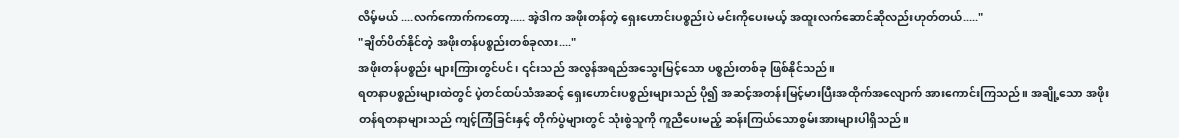လိမ့်မယ် ....လက်ကောက်ကတော့..... အဲ့ဒါက အဖိုးတန်တဲ့ ရှေးဟောင်းပစ္စည်းပဲ မင်းကိုပေးမယ့် အထူးလက်ဆောင်ဆိုလည်းဟုတ်တယ်....."
"ချိတ်ပိတ်နိုင်တဲ့ အဖိုးတန်ပစ္စည်းတစ်ခုလား...."
အဖိုးတန်ပစ္စည်း များကြားတွင်ပင်၊ ၎င်းသည် အလွန်အရည်အသွေးမြင့်သော ပစ္စည်းတစ်ခု ဖြစ်နိုင်သည်။
ရတနာပစ္စည်းများထဲတွင် ပဲ့တင်ထပ်သံအဆင့် ရှေးဟောင်းပစ္စည်းများသည် ပို၍ အဆင့်အတန်းမြင့်မားပြီးအထိုက်အလျောက် အားကောင်းကြသည်။ အချို့သော အဖိုးတန်ရတနာများသည် ကျင့်ကြံခြင်းနှင့် တိုက်ပွဲများတွင် သုံးစွဲသူကို ကူညီပေးမည့် ဆန်းကြယ်သောစွမ်းအားများပါရှိသည်။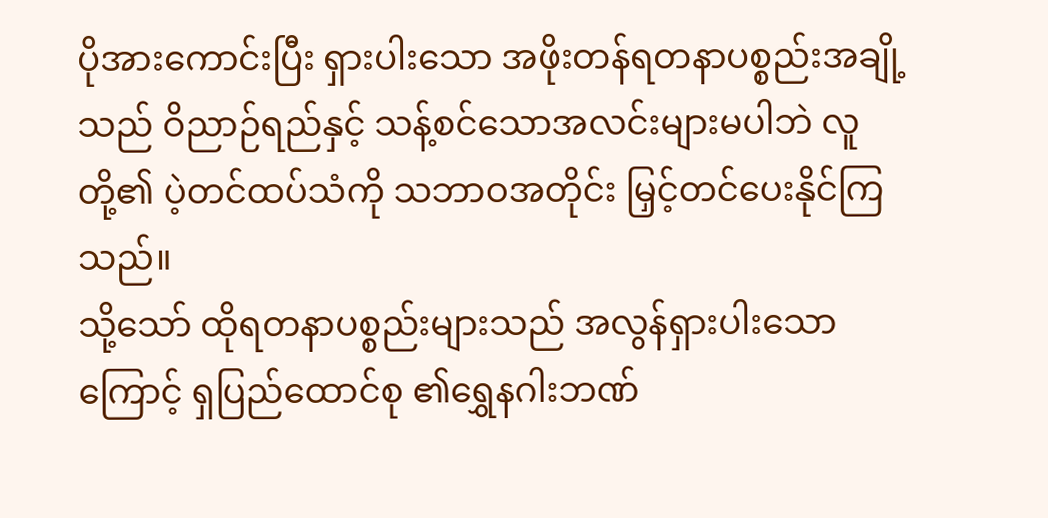ပိုအားကောင်းပြီး ရှားပါးသော အဖိုးတန်ရတနာပစ္စည်းအချို့သည် ဝိညာဉ်ရည်နှင့် သန့်စင်သောအလင်းများမပါဘဲ လူတို့၏ ပဲ့တင်ထပ်သံကို သဘာဝအတိုင်း မြှင့်တင်ပေးနိုင်ကြသည်။
သို့သော် ထိုရတနာပစ္စည်းများသည် အလွန်ရှားပါးသောကြောင့် ရှပြည်ထောင်စု ၏ရွှေနဂါးဘဏ်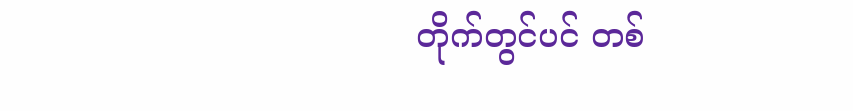တိုက်တွင်ပင် တစ်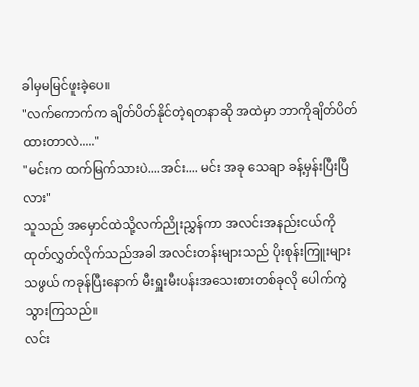ခါမှမမြင်ဖူးခဲ့ပေ။
"လက်ကောက်က ချိတ်ပိတ်နိုင်တဲ့ရတနာဆို အထဲမှာ ဘာကိုချိတ်ပိတ်ထားတာလဲ....."
"မင်းက ထက်မြက်သားပဲ....အင်း.... မင်း အခု သေချာ ခန့်မှန်းပြီးပြီလား"
သူသည် အမှောင်ထဲသို့လက်ညိုးညွှန်ကာ အလင်းအနည်းငယ်ကို ထုတ်လွှတ်လိုက်သည်အခါ အလင်းတန်းများသည် ပိုးစုန်းကြူးများသဖွယ် ကခုန်ပြီးနောက် မီးရှူးမီးပန်းအသေးစားတစ်ခုလို ပေါက်ကွဲသွားကြသည်။
လင်း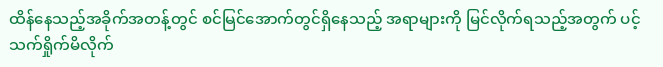ထိန်နေသည့်အခိုက်အတန့်တွင် စင်မြင်အောက်တွင်ရှိနေသည့် အရာများကို မြင်လိုက်ရသည့်အတွက် ပင့်သက်ရှိုက်မိလိုက်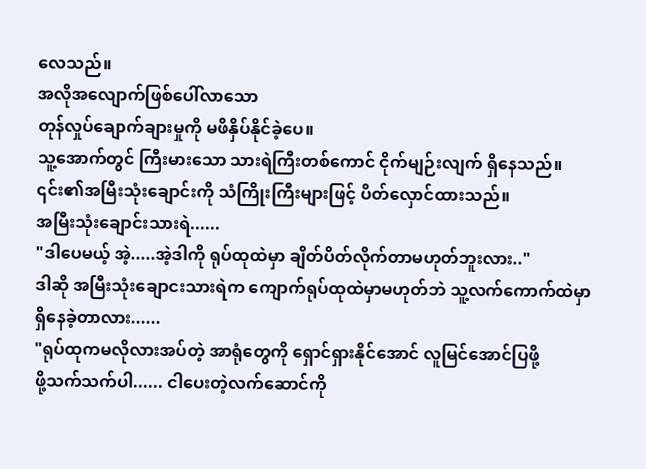လေသည်။
အလိုအလျောက်ဖြစ်ပေါ်လာသော
တုန်လှုပ်ချောက်ချားမှုကို မဖိနှိပ်နိုင်ခဲ့ပေ။
သူ့အောက်တွင် ကြီးမားသော သားရဲကြီးတစ်ကောင် ငိုက်မျဉ်းလျက် ရှိနေသည်။ ၎င်း၏အမြီးသုံးချောင်းကို သံကြိုးကြီးများဖြင့် ပိတ်လှောင်ထားသည်။
အမြီးသုံးချောင်းသားရဲ......
"ဒါပေမယ့် အဲ့.....အဲ့ဒါကို ရုပ်ထုထဲမှာ ချိတ်ပိတ်လိုက်တာမဟုတ်ဘူးလား.."
ဒါဆို အမြီးသုံးချောငးသားရဲက ကျောက်ရုပ်ထုထဲမှာမဟုတ်ဘဲ သူ့လက်ကောက်ထဲမှာရှိနေခဲ့တာလား......
"ရုပ်ထုကမလိုလားအပ်တဲ့ အာရုံတွေကို ရှောင်ရှားနိုင်အောင် လူမြင်အောင်ပြဖို့
ဖို့သက်သက်ပါ...... ငါပေးတဲ့လက်ဆောင်ကို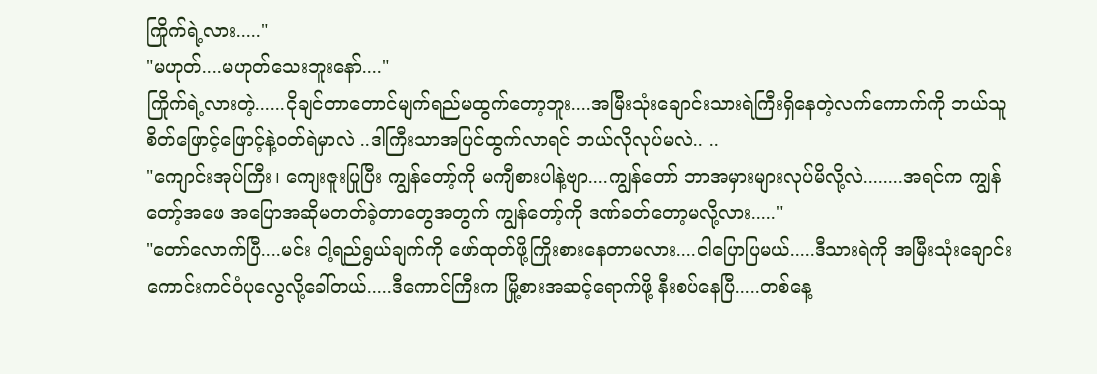ကြိုက်ရဲ့လား....."
"မဟုတ်....မဟုတ်သေးဘူးနော်...."
ကြိုက်ရဲ့လားတဲ့......ငိုချင်တာတောင်မျက်ရည်မထွက်တော့ဘူး....အမြီးသုံးချောင်းသားရဲကြီးရှိနေတဲ့လက်ကောက်ကို ဘယ်သူစိတ်ဖြောင့်ဖြောင့်နဲ့ဝတ်ရဲမှာလဲ ..ဒါကြီးသာအပြင်ထွက်လာရင် ဘယ်လိုလုပ်မလဲ.. ..
"ကျောင်းအုပ်ကြီး၊ ကျေးဇူးပြုပြီး ကျွန်တော့်ကို မကျီစားပါနဲ့ဗျာ....ကျွန်တော် ဘာအမှားများလုပ်မိလို့လဲ........အရင်က ကျွန်တော့်အဖေ အပြောအဆိုမတတ်ခဲ့တာတွေအတွက် ကျွန်တော့်ကို ဒဏ်ခတ်တော့မလို့လား....."
"တော်လောက်ပြီ....မင်း ငါ့ရည်ရွယ်ချက်ကို ဖော်ထုတ်ဖို့ကြိုးစားနေတာမလား....ငါပြောပြမယ်.....ဒီသားရဲကို အမြီးသုံးချောင်းကောင်းကင်ဝံပုလွေလို့ခေါ်တယ်.....ဒီကောင်ကြီးက မြို့စားအဆင့်ရောက်ဖို့ နီးစပ်နေပြီ.....တစ်နေ့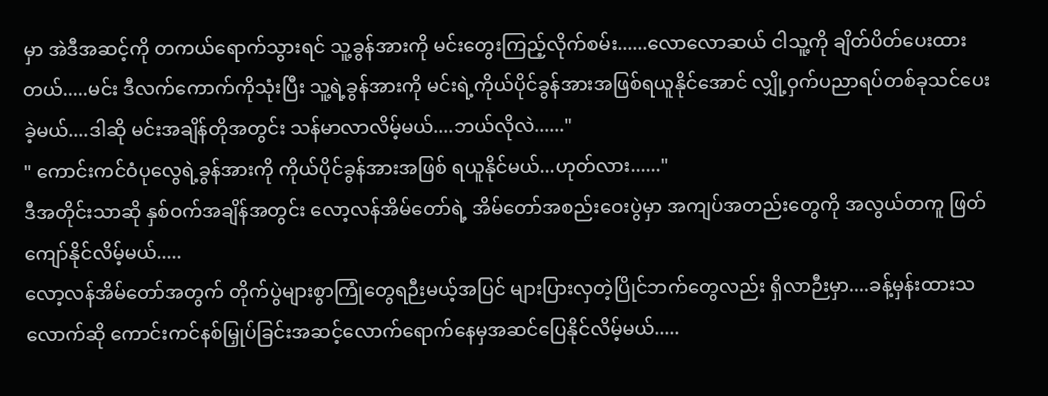မှာ အဲဒီအဆင့်ကို တကယ်ရောက်သွားရင် သူ့ခွန်အားကို မင်းတွေးကြည့်လိုက်စမ်း......လောလောဆယ် ငါသူ့ကို ချိတ်ပိတ်ပေးထားတယ်.....မင်း ဒီလက်ကောက်ကိုသုံးပြီး သူ့ရဲ့ခွန်အားကို မင်းရဲ့ကိုယ်ပိုင်ခွန်အားအဖြစ်ရယူနိုင်အောင် လျှို့ဝှက်ပညာရပ်တစ်ခုသင်ပေးခဲ့မယ်....ဒါဆို မင်းအချိန်တိုအတွင်း သန်မာလာလိမ့်မယ်....ဘယ်လိုလဲ......"
" ကောင်းကင်ဝံပုလွေရဲ့ခွန်အားကို ကိုယ်ပိုင်ခွန်အားအဖြစ် ရယူနိုင်မယ်...ဟုတ်လား......"
ဒီအတိုင်းသာဆို နှစ်ဝက်အချိန်အတွင်း လော့လန်အိမ်တော်ရဲ့ အိမ်တော်အစည်းဝေးပွဲမှာ အကျပ်အတည်းတွေကို အလွယ်တကူ ဖြတ်ကျော်နိုင်လိမ့်မယ်.....
လော့လန်အိမ်တော်အတွက် တိုက်ပွဲများစွာကြုံတွေရဉီးမယ့်အပြင် များပြားလှတဲ့ပြိုင်ဘက်တွေလည်း ရှိလာဉီးမှာ....ခန့်မှန်းထားသလောက်ဆို ကောင်းကင်နစ်မြှုပ်ခြင်းအဆင့်လောက်ရောက်နေမှအဆင်ပြေနိုင်လိမ့်မယ်.....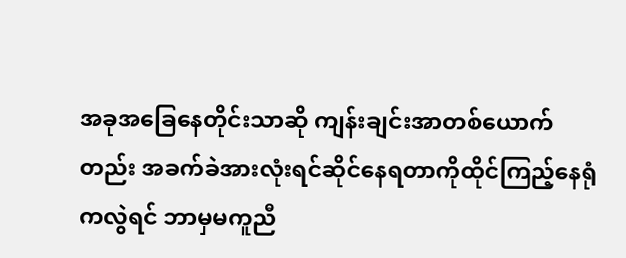အခုအခြေနေတိုင်းသာဆို ကျန်းချင်းအာတစ်ယောက်တည်း အခက်ခဲအားလုံးရင်ဆိုင်နေရတာကိုထိုင်ကြည့်နေရုံကလွဲရင် ဘာမှမကူညီ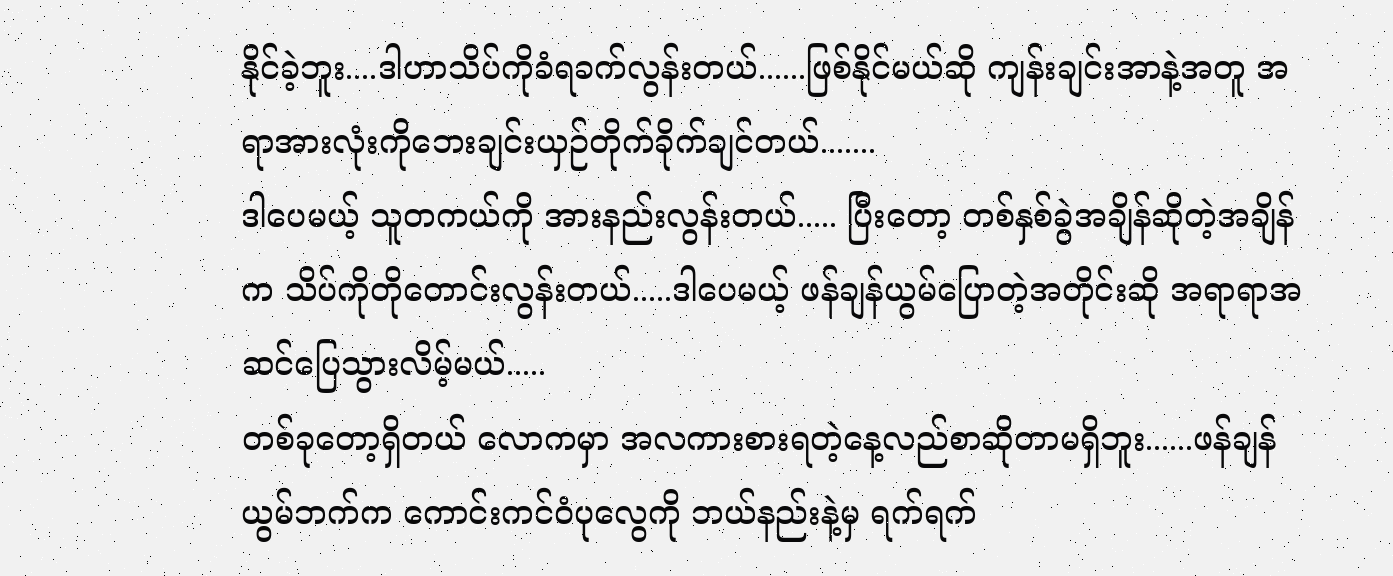နိုင်ခဲ့ဘူး....ဒါဟာသိပ်ကိုခံရခက်လွန်းတယ်......ဖြစ်နိုင်မယ်ဆို ကျန်းချင်းအာနဲ့အတူ အရာအားလုံးကိုဘေးချင်းယှဉ်တိုက်ခိုက်ချင်တယ်.......
ဒါပေမယ့် သူတကယ်ကို အားနည်းလွန်းတယ်..... ပြီးတော့ တစ်နှစ်ခွဲအချိန်ဆိုတဲ့အချိန်က သိပ်ကိုတိုတောင်းလွန်းတယ်.....ဒါပေမယ့် ဖန်ချန်ယွမ်ပြောတဲ့အတိုင်းဆို အရာရာအဆင်ပြေသွားလိမ့်မယ်.....
တစ်ခုတော့ရှိတယ် လောကမှာ အလကားစားရတဲ့နေ့လည်စာဆိုတာမရှိဘူး......ဖန်ချန်ယွမ်ဘက်က ကောင်းကင်ဝံပုလွေကို ဘယ်နည်းနဲ့မှ ရက်ရက်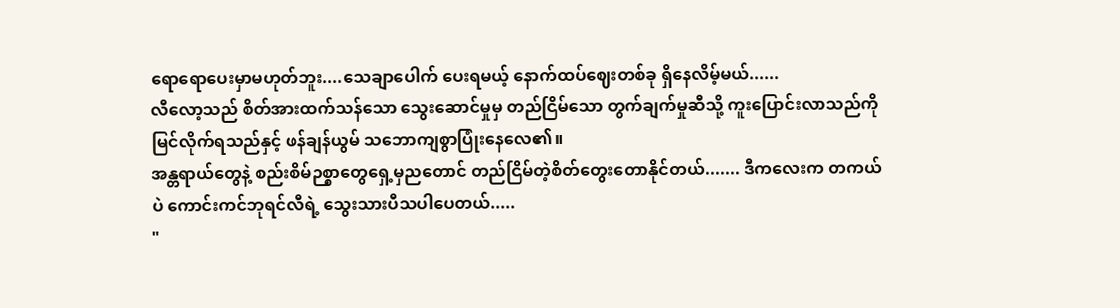ရောရောပေးမှာမဟုတ်ဘူး....သေချာပေါက် ပေးရမယ့် နောက်ထပ်ဈေးတစ်ခု ရှိနေလိမ့်မယ်......
လီလော့သည် စိတ်အားထက်သန်သော သွေးဆောင်မှုမှ တည်ငြိမ်သော တွက်ချက်မှုဆီသို့ ကူးပြောင်းလာသည်ကို မြင်လိုက်ရသည်နှင့် ဖန်ချန်ယွမ် သဘောကျစွာပြုံးနေလေ၏။
အန္တရာယ်တွေနဲ့ စည်းစိမ်ဉစ္စာတွေရှေ့မှညတောင် တည်ငြိမ်တဲ့စိတ်တွေးတောနိုင်တယ်....... ဒီကလေးက တကယ်ပဲ ကောင်းကင်ဘုရင်လီရဲ့ သွေးသားပီသပါပေတယ်.....
"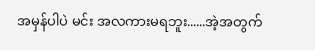အမှန်ပါပဲ မင်း အလကားမရဘူး......အဲ့အတွက်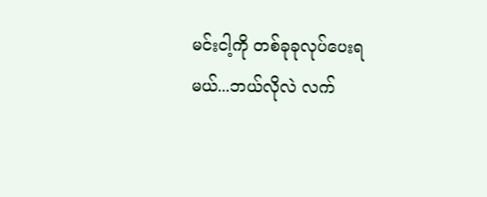မင်းငါ့ကို တစ်ခုခုလုပ်ပေးရမယ်...ဘယ်လိုလဲ လက်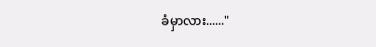ခံမှာလား......"